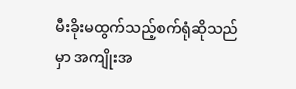မီးခိုးမထွက်သည့်စက်ရုံဆိုသည်မှာ အကျိုးအ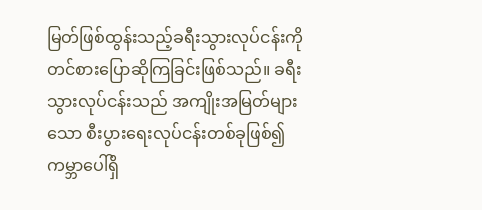မြတ်ဖြစ်ထွန်းသည့်ခရီးသွားလုပ်ငန်းကို တင်စားပြောဆိုကြခြင်းဖြစ်သည်။ ခရီးသွားလုပ်ငန်းသည် အကျိုးအမြတ်များသော စီးပွားရေးလုပ်ငန်းတစ်ခုဖြစ်၍ ကမ္ဘာပေါ်ရှိ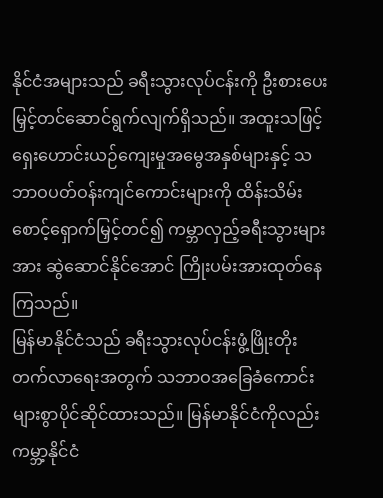နိုင်ငံအများသည် ခရီးသွားလုပ်ငန်းကို ဦးစားပေးမြှင့်တင်ဆောင်ရွက်လျက်ရှိသည်။ အထူးသဖြင့် ရှေးဟောင်းယဉ်ကျေးမှုအမွေအနှစ်များနှင့် သဘာဝပတ်ဝန်းကျင်ကောင်းများကို ထိန်းသိမ်းစောင့်ရှောက်မြှင့်တင်၍ ကမ္ဘာလှည့်ခရီးသွားများအား ဆွဲဆောင်နိုင်အောင် ကြိုးပမ်းအားထုတ်နေကြသည်။
မြန်မာနိုင်ငံသည် ခရီးသွားလုပ်ငန်းဖွံ့ဖြိုးတိုးတက်လာရေးအတွက် သဘာဝအခြေခံကောင်းများစွာပိုင်ဆိုင်ထားသည်။ မြန်မာနိုင်ငံကိုလည်း ကမ္ဘာ့နိုင်ငံ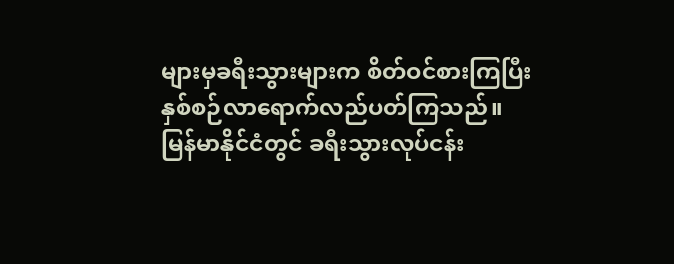များမှခရီးသွားများက စိတ်ဝင်စားကြပြီး နှစ်စဉ်လာရောက်လည်ပတ်ကြသည်။ မြန်မာနိုင်ငံတွင် ခရီးသွားလုပ်ငန်း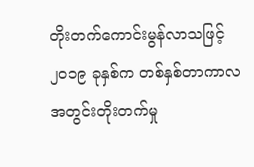တိုးတက်ကောင်းမွန်လာသဖြင့် ၂၀၁၉ ခုနှစ်က တစ်နှစ်တာကာလအတွင်းတိုးတက်မှု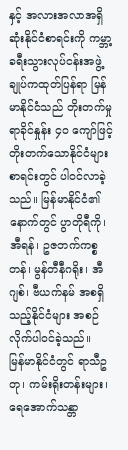နှင့် အလားအလာအရှိဆုံးနိုင်ငံစာရင်းကို ကမ္ဘာ့ခရီးသွားလုပ်ငန်းအဖွဲ့ချုပ်ကထုတ်ပြန်ရာ မြန်မာနိုင်ငံသည် တိုးတက်မှုရာခိုင်နှုန်း ၄၀ ကျော်ဖြင့် တိုးတက်သောနိုင်ငံများစာရင်းတွင် ပါဝင်လာခဲ့သည်။ မြန်မာနိုင်ငံ၏နောက်တွင် ပွာတိုရီကို၊ အီရန်၊ ဥဇဘက်ကစ္စတန်၊ မွန်တီနီဂရိုး၊ အီဂျစ်၊ ဗီယက်နမ် အစရှိသည့်နိုင်ငံများ အစဉ်လိုက်ပါဝင်ခဲ့သည်။
မြန်မာနိုင်ငံတွင် ရာသီဥတု၊ ကမ်းရိုးတန်းများ၊ ရေအောက်သန္တာ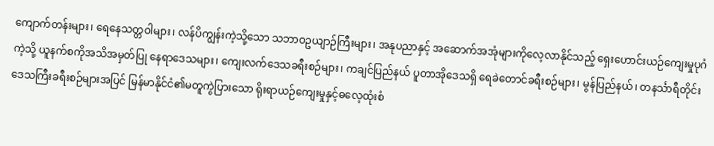ကျောက်တန်းများ၊ ရေနေသတ္တဝါများ၊ လန်ပိကျွန်းကဲ့သို့သော သဘာဝဥယျာဉ်ကြီးများ၊ အနုပညာနှင့် အဆောက်အအုံများကိုလေ့လာနိုင်သည့် ရှေးဟောင်းယဉ်ကျေးမှုပုဂံကဲ့သို့ ယူနက်စကိုအသိအမှတ်ပြု နေရာဒေသများ၊ ကျေးလက်ဒေသခရီးစဉ်များ၊ ကချင်ပြည်နယ် ပူတာအိုဒေသရှိ ရေခဲတောင်ခရီးစဉ်များ၊ မွန်ပြည်နယ်၊ တနင်္သာရီတိုင်းဒေသကြီးခရီးစဉ်များအပြင် မြန်မာနိုင်ငံ၏မတူကွဲပြားသော ရိုးရာယဉ်ကျေးမှုနှင့်ဓလေ့ထုံးစံ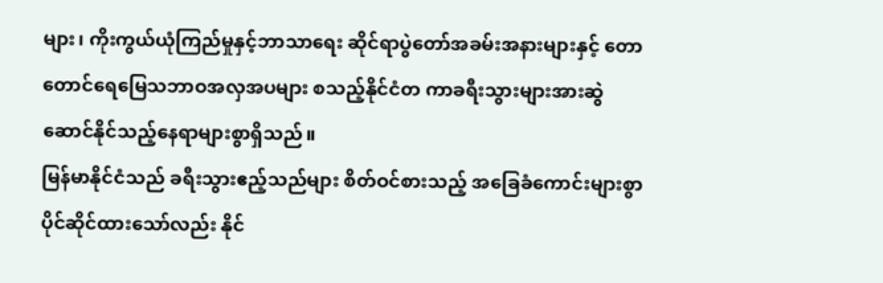များ၊ ကိုးကွယ်ယုံကြည်မှုနှင့်ဘာသာရေး ဆိုင်ရာပွဲတော်အခမ်းအနားများနှင့် တောတောင်ရေမြေသဘာဝအလှအပများ စသည့်နိုင်ငံတ ကာခရီးသွားများအားဆွဲဆောင်နိုင်သည့်နေရာများစွာရှိသည်။
မြန်မာနိုင်ငံသည် ခရီးသွားဧည့်သည်များ စိတ်ဝင်စားသည့် အခြေခံကောင်းများစွာ ပိုင်ဆိုင်ထားသော်လည်း နိုင်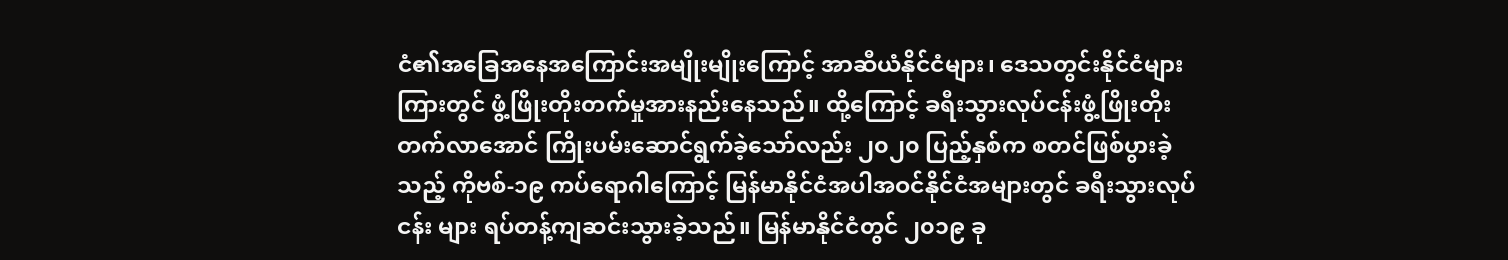ငံ၏အခြေအနေအကြောင်းအမျိုးမျိုးကြောင့် အာဆီယံနိုင်ငံများ၊ ဒေသတွင်းနိုင်ငံများကြားတွင် ဖွံ့ဖြိုးတိုးတက်မှုအားနည်းနေသည်။ ထို့ကြောင့် ခရီးသွားလုပ်ငန်းဖွံ့ဖြိုးတိုးတက်လာအောင် ကြိုးပမ်းဆောင်ရွက်ခဲ့သော်လည်း ၂၀၂၀ ပြည့်နှစ်က စတင်ဖြစ်ပွားခဲ့သည့် ကိုဗစ်-၁၉ ကပ်ရောဂါကြောင့် မြန်မာနိုင်ငံအပါအဝင်နိုင်ငံအများတွင် ခရီးသွားလုပ်ငန်း များ ရပ်တန့်ကျဆင်းသွားခဲ့သည်။ မြန်မာနိုင်ငံတွင် ၂၀၁၉ ခု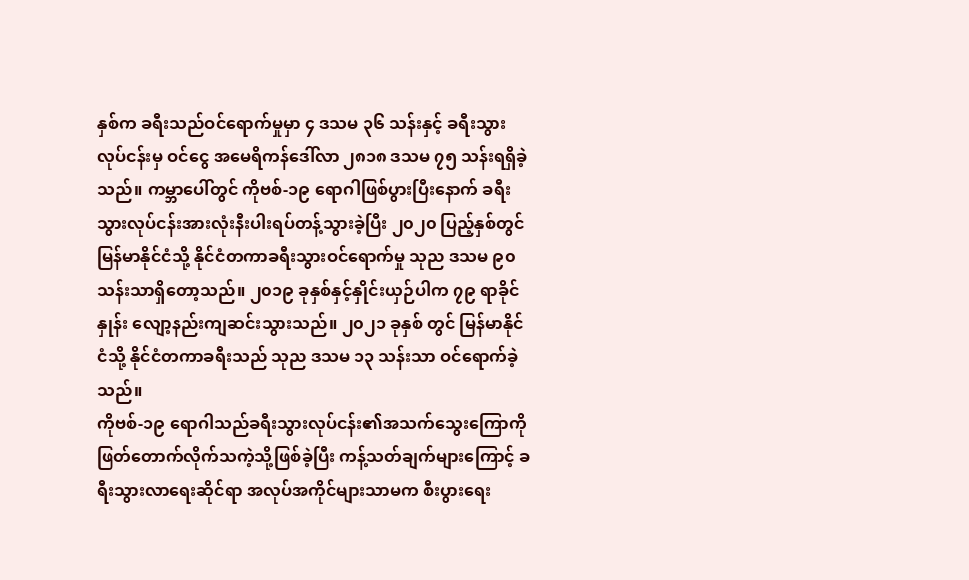နှစ်က ခရီးသည်ဝင်ရောက်မှုမှာ ၄ ဒသမ ၃၆ သန်းနှင့် ခရီးသွားလုပ်ငန်းမှ ဝင်ငွေ အမေရိကန်ဒေါ်လာ ၂၈၁၈ ဒသမ ၇၅ သန်းရရှိခဲ့သည်။ ကမ္ဘာပေါ်တွင် ကိုဗစ်-၁၉ ရောဂါဖြစ်ပွားပြီးနောက် ခရီးသွားလုပ်ငန်းအားလုံးနီးပါးရပ်တန့်သွားခဲ့ပြီး ၂၀၂၀ ပြည့်နှစ်တွင် မြန်မာနိုင်ငံသို့ နိုင်ငံတကာခရီးသွားဝင်ရောက်မှု သုည ဒသမ ၉၀ သန်းသာရှိတော့သည်။ ၂၀၁၉ ခုနှစ်နှင့်နှိုင်းယှဉ်ပါက ၇၉ ရာခိုင်နှုန်း လျော့နည်းကျဆင်းသွားသည်။ ၂၀၂၁ ခုနှစ် တွင် မြန်မာနိုင်ငံသို့ နိုင်ငံတကာခရီးသည် သုည ဒသမ ၁၃ သန်းသာ ဝင်ရောက်ခဲ့သည်။
ကိုဗစ်-၁၉ ရောဂါသည်ခရီးသွားလုပ်ငန်း၏အသက်သွေးကြောကို ဖြတ်တောက်လိုက်သကဲ့သို့ဖြစ်ခဲ့ပြီး ကန့်သတ်ချက်များကြောင့် ခရီးသွားလာရေးဆိုင်ရာ အလုပ်အကိုင်များသာမက စီးပွားရေး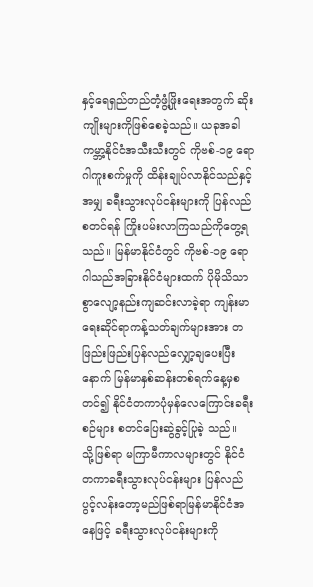နှင့်ရေရှည်တည်တံ့ဖွံ့ဖြိုးရေးအတွက် ဆိုးကျိုးများကိုဖြစ်စေခဲ့သည်။ ယခုအခါ ကမ္ဘာ့နိုင်ငံအသီးသီးတွင် ကိုဗစ်-၁၉ ရောဂါကူးစက်မှုကို ထိန်းချုပ်လာနိုင်သည်နှင့်အမျှ ခရီးသွားလုပ်ငန်းများကို ပြန်လည်စတင်ရန် ကြိုးပမ်းလာကြသည်ကိုတွေ့ရသည်။ မြန်မာနိုင်ငံတွင် ကိုဗစ်-၁၉ ရောဂါသည်အခြားနိုင်ငံများထက် ပိုမိုသိသာစွာလျော့နည်းကျဆင်းလာခဲ့ရာ ကျန်းမာ ရေးဆိုင်ရာကန့်သတ်ချက်များအား တဖြည်းဖြည်းပြန်လည်လျှော့ချပေးပြီးနောက် မြန်မာနှစ်ဆန်းတစ်ရက်နေ့မှစတင်၍ နိုင်ငံတကာပုံမှန်လေကြောင်းခရီးစဉ်များ စတင်ပြေးဆွဲခွင့်ပြုခဲ့ သည်။
သို့ဖြစ်ရာ မကြာမီကာလများတွင် နိုင်ငံတကာခရီးသွားလုပ်ငန်းများ ပြန်လည်ပွင့်လန်းတော့မည်ဖြစ်ရာမြန်မာနိုင်ငံအနေဖြင့် ခရီးသွားလုပ်ငန်းများကို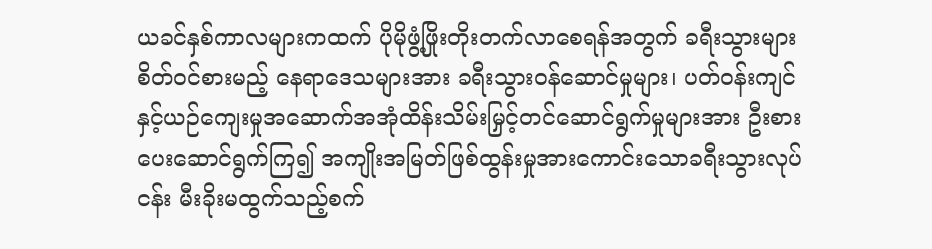ယခင်နှစ်ကာလများကထက် ပိုမိုဖွံ့ဖြိုးတိုးတက်လာစေရန်အတွက် ခရီးသွားများစိတ်ဝင်စားမည့် နေရာဒေသများအား ခရီးသွားဝန်ဆောင်မှုများ၊ ပတ်ဝန်းကျင်နှင့်ယဉ်ကျေးမှုအဆောက်အအုံထိန်းသိမ်းမြှင့်တင်ဆောင်ရွက်မှုများအား ဦးစားပေးဆောင်ရွက်ကြ၍ အကျိုးအမြတ်ဖြစ်ထွန်းမှုအားကောင်းသောခရီးသွားလုပ်ငန်း မီးခိုးမထွက်သည့်စက်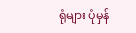ရုံများ ပုံမှန်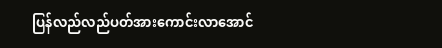ပြန်လည်လည်ပတ်အားကောင်းလာအောင်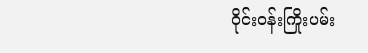ဝိုင်းဝန်းကြိုးပမ်း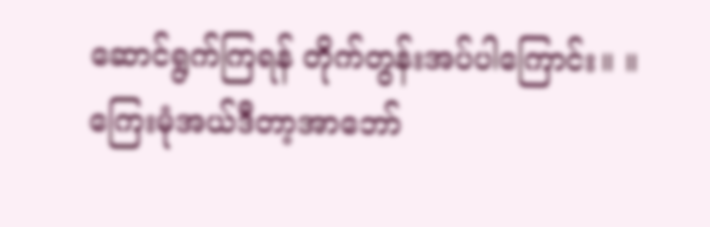ဆောင်ရွက်ကြရန် တိုက်တွန်းအပ်ပါကြောင်း။ ။
ကြေးမုံအယ်ဒီတာ့အာဘော်